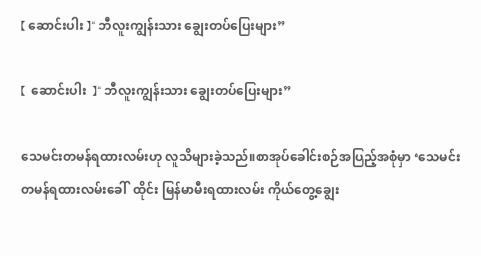【 ဆောင်းပါး 】“ ဘီလူးကျွန်းသား ချွေးတပ်ပြေးများ”

【  ဆောင်းပါး  】“ ဘီလူးကျွန်းသား ချွေးတပ်ပြေးများ”

သေမင်းတမန်ရထားလမ်းဟု လူသိများခဲ့သည်။စာအုပ်ခေါင်းစဉ်အပြည့်အစုံမှာ ‘သေမင်းတမန်ရထားလမ်းခေါ်  ထိုင်း မြန်မာမီးရထားလမ်း ကိုယ်တွေ့ချွေး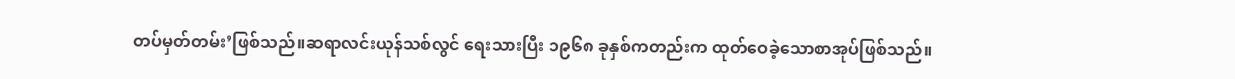တပ်မှတ်တမ်း’ဖြစ်သည်။ဆရာလင်းယုန်သစ်လွင် ရေးသားပြီး ၁၉၆၈ ခုနှစ်ကတည်းက ထုတ်ဝေခဲ့သောစာအုပ်ဖြစ်သည်။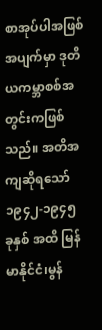စာအုပ်ပါအဖြစ်အပျက်မှာ ဒုတိယကမ္ဘာစစ်အတွင်းကဖြစ်သည်။ အတိအကျဆိုရသော်  ၁၉၄၂-၁၉၄၅ ခုနှစ် အထိ မြန်မာနိုင်ငံ၊မွန်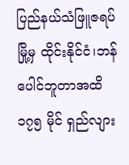ပြည်နယ်သံဖြူဇရပ်မြို့မှ ထိုင်းနိုင်ငံ၊ဘန်ပေါင်ဘူတာအထိ ၁၇၅ မိုင် ရှည်လျား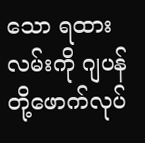သော ရထားလမ်းကို ဂျပန်တို့ဖောက်လုပ်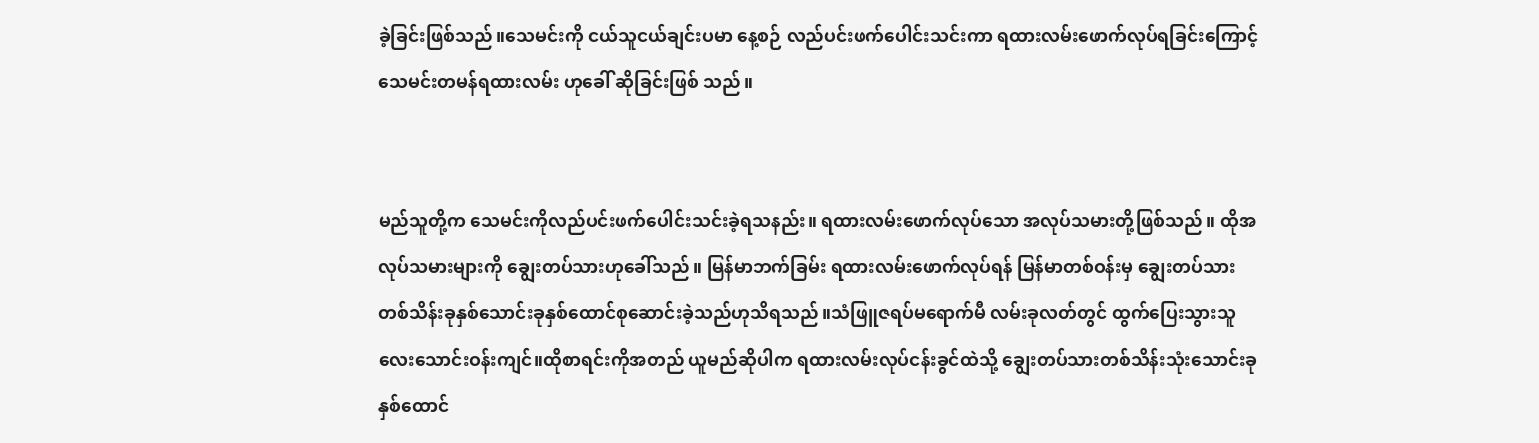ခဲ့ခြင်းဖြစ်သည်။သေမင်းကို ငယ်သူငယ်ချင်းပမာ နေ့စဉ် လည်ပင်းဖက်ပေါင်းသင်းကာ ရထားလမ်းဖောက်လုပ်ရခြင်းကြောင့် သေမင်းတမန်ရထားလမ်း ဟုခေါ် ဆိုခြင်းဖြစ် သည်။


မည်သူတို့က သေမင်းကိုလည်ပင်းဖက်ပေါင်းသင်းခဲ့ရသနည်း။ ရထားလမ်းဖောက်လုပ်သော အလုပ်သမားတို့ဖြစ်သည်။ ထိုအလုပ်သမားများကို ချွေးတပ်သားဟုခေါ်သည်။ မြန်မာဘက်ခြမ်း ရထားလမ်းဖောက်လုပ်ရန် မြန်မာတစ်ဝန်းမှ ချွေးတပ်သားတစ်သိန်းခုနှစ်သောင်းခုနှစ်ထောင်စုဆောင်းခဲ့သည်ဟုသိရသည်။သံဖြူဇရပ်မရောက်မီ လမ်းခုလတ်တွင် ထွက်ပြေးသွားသူ လေးသောင်းဝန်းကျင်။ထိုစာရင်းကိုအတည် ယူမည်ဆိုပါက ရထားလမ်းလုပ်ငန်းခွင်ထဲသို့ ချွေးတပ်သားတစ်သိန်းသုံးသောင်းခုနှစ်ထောင်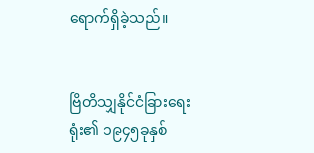ရောက်ရှိခဲ့သည်။


ဗြိတိသျှနိုင်ငံခြားရေးရုံး၏ ၁၉၄၅ခုနှစ်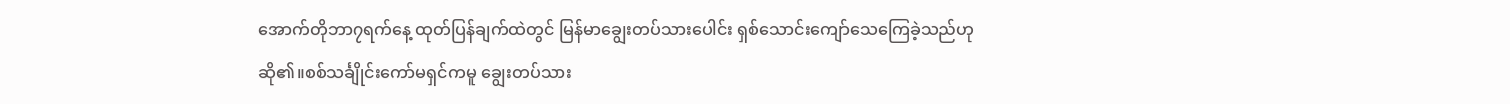အောက်တိုဘာ၇ရက်နေ့ ထုတ်ပြန်ချက်ထဲတွင် မြန်မာချွေးတပ်သားပေါင်း ရှစ်သောင်းကျော်သေကြေခဲ့သည်ဟုဆို၏။စစ်သင်္ချိုင်းကော်မရှင်ကမူ ချွေးတပ်သား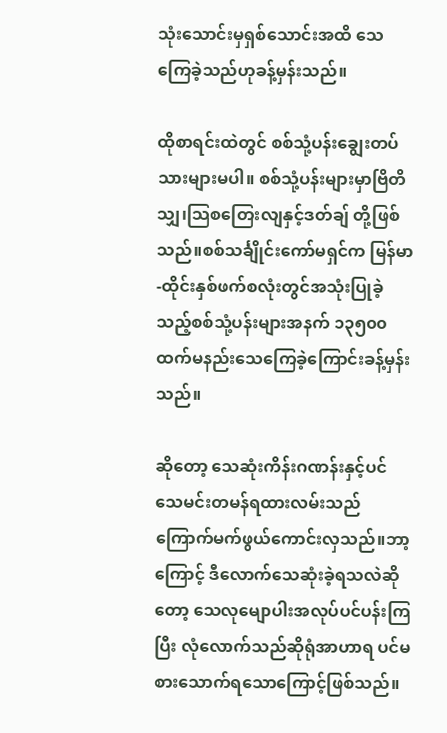သုံးသောင်းမှရှစ်သောင်းအထိ သေကြေခဲ့သည်ဟုခန့်မှန်းသည်။

ထိုစာရင်းထဲတွင် စစ်သုံ့ပန်းချွေးတပ်သားများမပါ။ စစ်သုံ့ပန်းများမှာဗြိတိသျှ၊သြစတြေးလျနှင့်ဒတ်ချ် တို့ဖြစ်သည်။စစ်သင်္ချိုင်းကော်မရှင်က မြန်မာ-ထိုင်းနှစ်ဖက်စလုံးတွင်အသုံးပြုခဲ့သည့်စစ်သုံ့ပန်းများအနက် ၁၃၅၀၀ထက်မနည်းသေကြေခဲ့ကြောင်းခန့်မှန်းသည်။

ဆိုတော့ သေဆုံးကိန်းဂဏန်းနှင့်ပင် သေမင်းတမန်ရထားလမ်းသည် ကြောက်မက်ဖွယ်ကောင်းလှသည်။ဘာ့ကြောင့် ဒီလောက်သေဆုံးခဲ့ရသလဲဆိုတော့ သေလုမျောပါးအလုပ်ပင်ပန်းကြပြီး လုံလောက်သည်ဆိုရုံအာဟာရ ပင်မစားသောက်ရသောကြောင့်ဖြစ်သည်။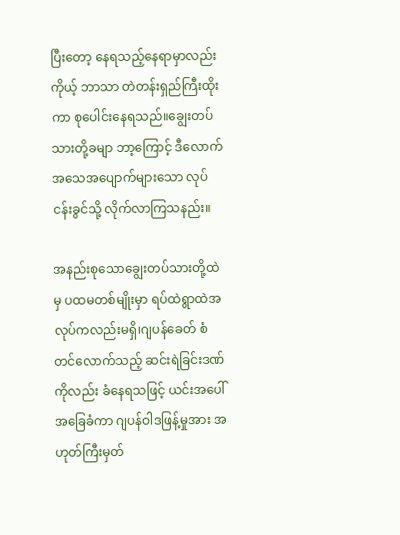ပြီးတော့ နေရသည့်နေရာမှာလည်း ကိုယ့် ဘာသာ တဲတန်းရှည်ကြီးထိုးကာ စုပေါင်းနေရသည်။ချွေးတပ်သားတို့ခမျာ ဘာ့ကြောင့် ဒီလောက် အသေအပျောက်များသော လုပ်ငန်းခွင်သို့ လိုက်လာကြသနည်း။

အနည်းစုသောချွေးတပ်သားတို့ထဲမှ ပထမတစ်မျိုးမှာ ရပ်ထဲရွာထဲအလုပ်ကလည်းမရှိ၊ဂျပန်ခေတ် စံတင်လောက်သည့် ဆင်းရဲခြင်းဒဏ်ကိုလည်း ခံနေရသဖြင့် ယင်းအပေါ်အခြေခံကာ ဂျပန်ဝါဒဖြန့်မှုအား အဟုတ်ကြီးမှတ်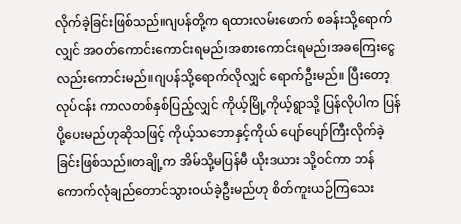လိုက်ခဲ့ခြင်းဖြစ်သည်။ဂျပန်တို့က ရထားလမ်းဖောက် စခန်းသို့ရောက်လျှင် အဝတ်ကောင်းကောင်းရမည်၊အစားကောင်းရမည်၊အခကြေးငွေလည်းကောင်းမည်။ဂျပန်သို့ရောက်လိုလျှင် ရောက်ဦးမည်။ ပြီးတော့ လုပ်ငန်း ကာလတစ်နှစ်ပြည့်လျှင် ကိုယ့်မြို့ကိုယ့်ရွာသို့ ပြန်လိုပါက ပြန်ပို့ပေးမည်ဟုဆိုသဖြင့် ကိုယ့်သဘောနှင့်ကိုယ် ပျော်ပျော်ကြီးလိုက်ခဲ့ခြင်းဖြစ်သည်။တချို့က အိမ်သို့မပြန်မီ ယိုးဒယား သို့ဝင်ကာ ဘန်ကောက်လုံချည်တောင်သွားဝယ်ခဲ့ဦးမည်ဟု စိတ်ကူးယဉ်ကြသေး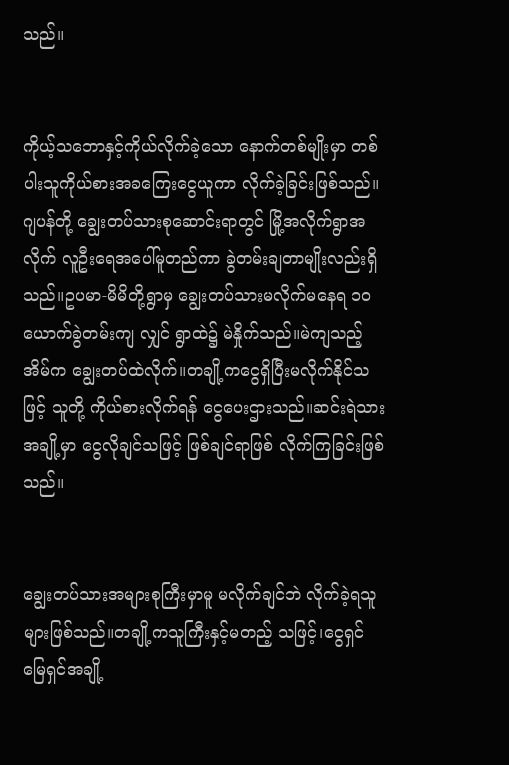သည်။


ကိုယ့်သဘောနှင့်ကိုယ်လိုက်ခဲ့သော နောက်တစ်မျိုးမှာ တစ်ပါးသူကိုယ်စားအခကြေးငွေယူကာ လိုက်ခဲ့ခြင်းဖြစ်သည်။ဂျပန်တို့ ချွေးတပ်သားစုဆောင်းရာတွင် မြို့အလိုက်ရွာအလိုက် လူဦးရေအပေါ်မူတည်ကာ ခွဲတမ်းချတာမျိုးလည်းရှိသည်။ဥပမာ-မိမိတို့ရွာမှ ချွေးတပ်သားမလိုက်မနေရ ၁၀ယောက်ခွဲတမ်းကျ လျှင် ရွာထဲ၌ မဲနှိုက်သည်။မဲကျသည့်အိမ်က ချွေးတပ်ထဲလိုက်။တချို့ကငွေရှိပြီးမလိုက်နိုင်သဖြင့် သူတို့ ကိုယ်စားလိုက်ရန် ငွေပေးဌားသည်။ဆင်းရဲသားအချို့မှာ ငွေလိုချင်သဖြင့် ဖြစ်ချင်ရာဖြစ် လိုက်ကြခြင်းဖြစ်သည်။


ချွေးတပ်သားအများစုကြီးမှာမူ မလိုက်ချင်ဘဲ လိုက်ခဲ့ရသူများဖြစ်သည်။တချို့ကသူကြီးနှင့်မတည့် သဖြင့်၊ငွေရှင်မြေရှင်အချို့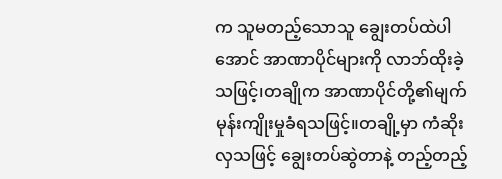က သူမတည့်သောသူ ချွေးတပ်ထဲပါအောင် အာဏာပိုင်များကို လာဘ်ထိုးခဲ့သဖြင့်၊တချိုက အာဏာပိုင်တို့၏မျက်မုန်းကျိုးမှုခံရသဖြင့်။တချို့မှာ ကံဆိုးလှသဖြင့် ချွေးတပ်ဆွဲတာနဲ့ တည့်တည့်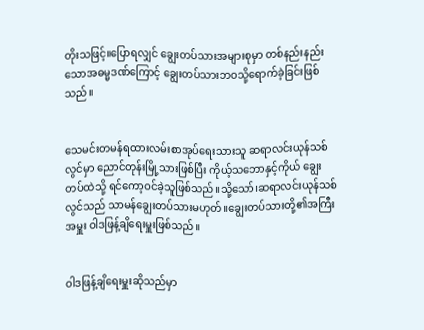တိုးသဖြင့်။ပြောရလျှင် ချွေးတပ်သားအများစုမှာ တစ်နည်းနည်းသောအဓမ္မဒဏ်ကြောင့် ချွေးတပ်သားဘဝသို့ရောက်ခဲ့ခြင်းဖြစ်သည်။


သေမင်းတမန်ရထားလမ်းစာအုပ်ရေးသားသူ ဆရာလင်းယုန်သစ်လွင်မှာ ညောင်တုန်းမြို့သားဖြစ်ပြီး ကိုယ့်သဘောနှင့်ကိုယ် ချွေးတပ်ထဲသို့ ရင်ကော့ဝင်ခဲ့သူဖြစ်သည်။သို့သော်၊ဆရာလင်းယုန်သစ်လွင်သည် သာမန်ချွေးတပ်သားမဟုတ်။ချွေးတပ်သားတို့၏အကြီးအမှူး ဝါဒဖြန့်ချိရေးမှူးဖြစ်သည်။


ဝါဒဖြန့်ချိရေးမှူးဆိုသည်မှာ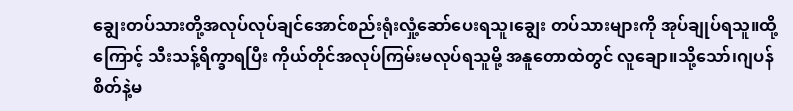ချွေးတပ်သားတို့အလုပ်လုပ်ချင်အောင်စည်းရုံးလှုံ့ဆော်ပေးရသူ၊ချွေး တပ်သားများကို အုပ်ချုပ်ရသူ။ထို့ကြောင့် သီးသန့်ရိက္ခာရပြီး ကိုယ်တိုင်အလုပ်ကြမ်းမလုပ်ရသူမို့ အနူတောထဲတွင် လူချော။သို့သော်၊ဂျပန်စိတ်နဲ့မ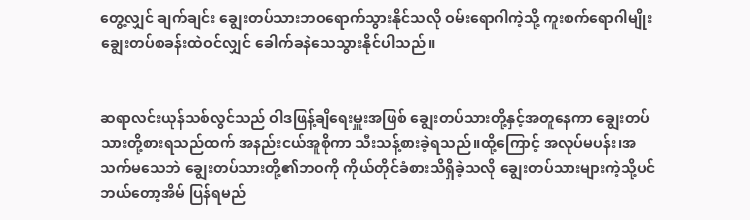တွေ့လျှင် ချက်ချင်း ချွေးတပ်သားဘဝရောက်သွားနိုင်သလို ဝမ်းရောဂါကဲ့သို့ ကူးစက်ရောဂါမျိုး ချွေးတပ်စခန်းထဲဝင်လျှင် ခေါက်ခနဲသေသွားနိုင်ပါသည်။


ဆရာလင်းယုန်သစ်လွင်သည် ဝါဒဖြန့်ချိရေးမှူးအဖြစ် ချွေးတပ်သားတို့နှင့်အတူနေကာ ချွေးတပ်သားတို့စားရသည်ထက် အနည်းငယ်အူစိုကာ သီးသန့်စားခဲ့ရသည်။ထို့ကြောင့် အလုပ်မပန်း၊အသက်မသေဘဲ ချွေးတပ်သားတို့၏ဘဝကို ကိုယ်တိုင်ခံစားသိရှိခဲ့သလို ချွေးတပ်သားများကဲ့သို့ပင် ဘယ်တော့အိမ် ပြန်ရမည်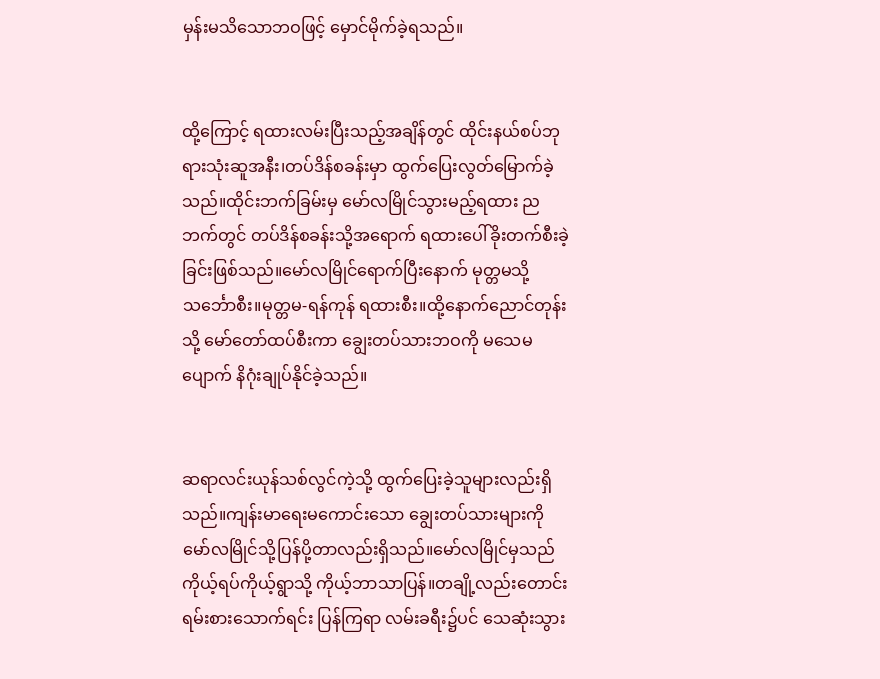မှန်းမသိသောဘဝဖြင့် မှောင်မိုက်ခဲ့ရသည်။


ထို့ကြောင့် ရထားလမ်းပြီးသည့်အချိန်တွင် ထိုင်းနယ်စပ်ဘုရားသုံးဆူအနီး၊တပ်ဒိန်စခန်းမှာ ထွက်ပြေးလွတ်မြောက်ခဲ့သည်။ထိုင်းဘက်ခြမ်းမှ မော်လမြိုင်သွားမည့်ရထား ညဘက်တွင် တပ်ဒိန်စခန်းသို့အရောက် ရထားပေါ်ခိုးတက်စီးခဲ့ခြင်းဖြစ်သည်။မော်လမြိုင်ရောက်ပြီးနောက် မုတ္တမသို့သင်္ဘောစီး။မုတ္တမ-ရန်ကုန် ရထားစီး။ထို့နောက်ညောင်တုန်း သို့ မော်တော်ထပ်စီးကာ ချွေးတပ်သားဘဝကို မသေမပျောက် နိဂုံးချုပ်နိုင်ခဲ့သည်။


ဆရာလင်းယုန်သစ်လွင်ကဲ့သို့ ထွက်ပြေးခဲ့သူများလည်းရှိသည်။ကျန်းမာရေးမကောင်းသော ချွေးတပ်သားများကို မော်လမြိုင်သို့ပြန်ပို့တာလည်းရှိသည်။မော်လမြိုင်မှသည် ကိုယ့်ရပ်ကိုယ့်ရွာသို့ ကိုယ့်ဘာသာပြန်။တချို့လည်းတောင်းရမ်းစားသောက်ရင်း ပြန်ကြရာ လမ်းခရီး၌ပင် သေဆုံးသွား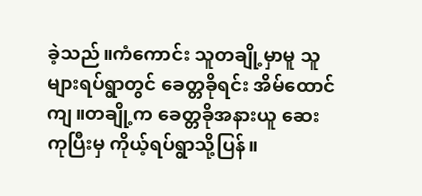ခဲ့သည်။ကံကောင်း သူတချို့မှာမူ သူများရပ်ရွာတွင် ခေတ္တခိုရင်း အိမ်ထောင်ကျ။တချို့က ခေတ္တခိုအနားယူ ဆေးကုပြီးမှ ကိုယ့်ရပ်ရွာသို့ပြန်။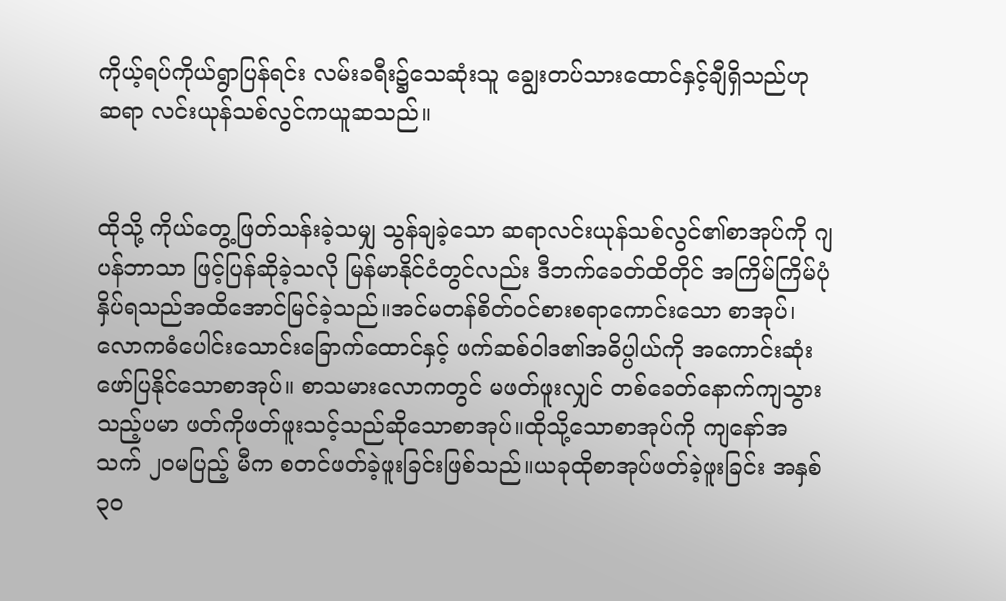ကိုယ့်ရပ်ကိုယ်ရွာပြန်ရင်း လမ်းခရီး၌သေဆုံးသူ ချွေးတပ်သားထောင်နှင့်ချီရှိသည်ဟု ဆရာ လင်းယုန်သစ်လွင်ကယူဆသည်။


ထိုသို့ ကိုယ်တွေ့ဖြတ်သန်းခဲ့သမျှ သွန်ချခဲ့သော ဆရာလင်းယုန်သစ်လွင်၏စာအုပ်ကို ဂျပန်ဘာသာ ဖြင့်ပြန်ဆိုခဲ့သလို မြန်မာနိုင်ငံတွင်လည်း ဒီဘက်ခေတ်ထိတိုင် အကြိမ်ကြိမ်ပုံနှိပ်ရသည်အထိအောင်မြင်ခဲ့သည်။အင်မတန်စိတ်ဝင်စားစရာကောင်းသော စာအုပ်၊လောကဓံပေါင်းသောင်းခြောက်ထောင်နှင့် ဖက်ဆစ်ဝါဒ၏အဓိပ္ပါယ်ကို အကောင်းဆုံးဖော်ပြနိုင်သောစာအုပ်။ စာသမားလောကတွင် မဖတ်ဖူးလျှင် တစ်ခေတ်နောက်ကျသွားသည့်ပမာ ဖတ်ကိုဖတ်ဖူးသင့်သည်ဆိုသောစာအုပ်။ထိုသို့သောစာအုပ်ကို ကျနော်အသက် ၂၀မပြည့် မီက စတင်ဖတ်ခဲ့ဖူးခြင်းဖြစ်သည်။ယခုထိုစာအုပ်ဖတ်ခဲ့ဖူးခြင်း အနှစ်၃၀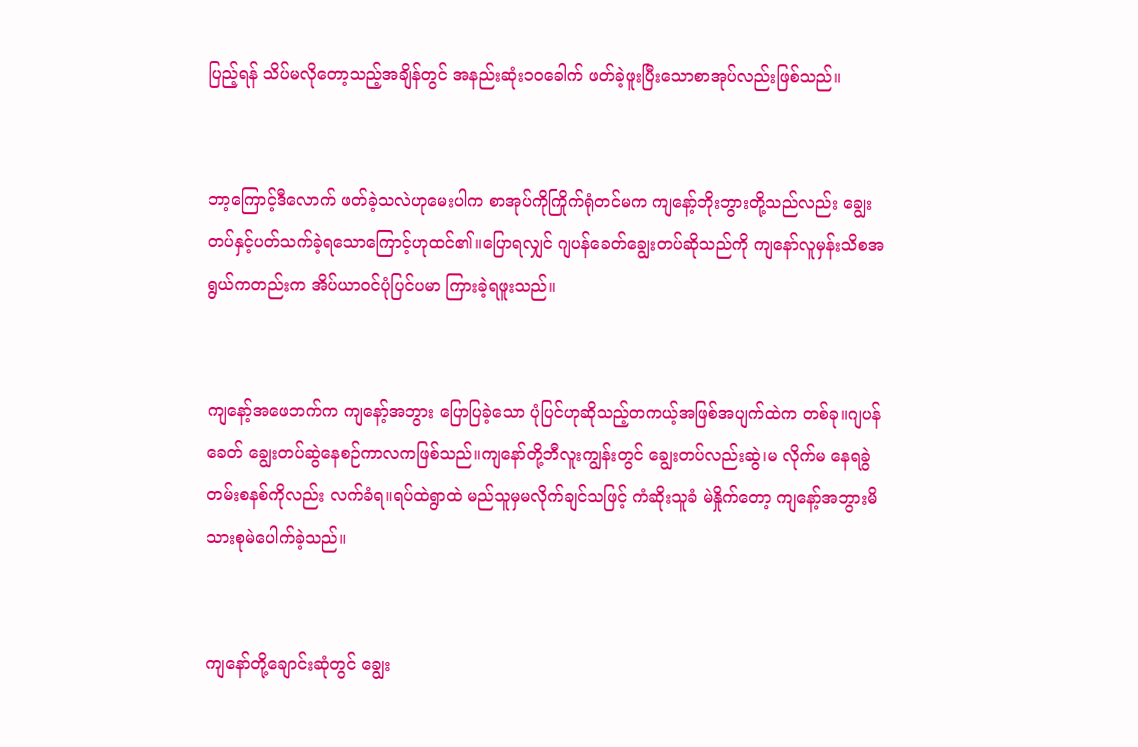ပြည့်ရန် သိပ်မလိုတော့သည့်အချိန်တွင် အနည်းဆုံး၁၀ခေါက် ဖတ်ခဲ့ဖူးပြီးသောစာအုပ်လည်းဖြစ်သည်။


ဘာ့ကြောင့်ဒီလောက် ဖတ်ခဲ့သလဲဟုမေးပါက စာအုပ်ကိုကြိုက်ရုံတင်မက ကျနော့်ဘိုးဘွားတို့သည်လည်း ချွေးတပ်နှင့်ပတ်သက်ခဲ့ရသောကြောင့်ဟုထင်၏။ပြောရလျှင် ဂျပန်ခေတ်ချွေးတပ်ဆိုသည်ကို ကျနော်လူမှန်းသိစအရွယ်ကတည်းက အိပ်ယာဝင်ပုံပြင်ပမာ ကြားခဲ့ရဖူးသည်။


ကျနော့်အဖေဘက်က ကျနော့်အဘွား ပြောပြခဲ့သော ပုံပြင်ဟုဆိုသည့်တကယ့်အဖြစ်အပျက်ထဲက တစ်ခု။ဂျပန်ခေတ် ချွေးတပ်ဆွဲနေစဉ်ကာလကဖြစ်သည်။ကျနော်တို့ဘီလူးကျွန်းတွင် ချွေးတပ်လည်းဆွဲ၊မ လိုက်မ နေရခွဲတမ်းစနစ်ကိုလည်း လက်ခံရ။ရပ်ထဲရွာထဲ မည်သူမှမလိုက်ချင်သဖြင့် ကံဆိုးသူခံ မဲနှိုက်တော့ ကျနော့်အဘွားမိသားစုမဲပေါက်ခဲ့သည်။


ကျနော်တို့ချောင်းဆုံတွင် ချွေး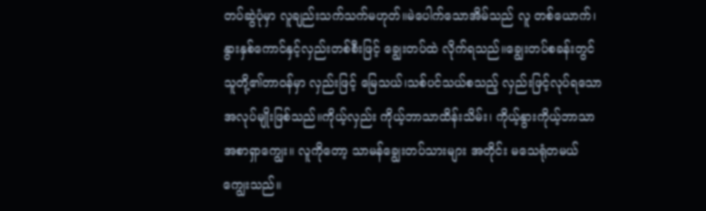တပ်ဆွဲပုံမှာ လူချည်းသက်သက်မဟုတ်။မဲပေါက်သောအိမ်သည် လူ တစ်ယောက်၊နွားနှစ်ကောင်နှင့်လှည်းတစ်စီးဖြင့် ချွေးတပ်ထဲ လိုက်ရသည်။ချွေးတပ်စခန်းတွင် သူတို့၏တာဝန်မှာ လှည်းဖြင့် မြေသယ်၊သစ်ပင်သယ်စသည့် လှည်းဖြင့်လုပ်ရသောအလုပ်မျိုးဖြစ်သည်။ကိုယ့်လှည်း ကိုယ့်ဘာသာထိန်းသိမ်း၊ ကိုယ့်နွားကိုယ့်ဘာသာအစာရှာကျွေး။ လူကိုတော့ သာမန်ချွေးတပ်သားများ အတိုင်း မသေရုံတမယ်ကျွေးသည်။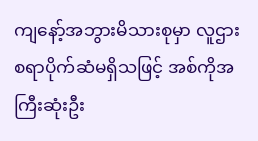ကျနော့်အဘွားမိသားစုမှာ လူဌားစရာပိုက်ဆံမရှိသဖြင့် အစ်ကိုအကြီးဆုံးဦး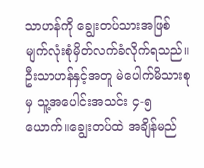သာဟန်ကို ချွေးတပ်သားအဖြစ် မျက်လုံးစုံမှိတ်လက်ခံလိုက်ရသည်။ဦးသာဟန်နှင့်အတူ မဲပေါက်မိသားစုမှ သူ့အပေါင်းအသင်း ၄-၅ယောက်။ချွေးတပ်ထဲ အချိန်မည်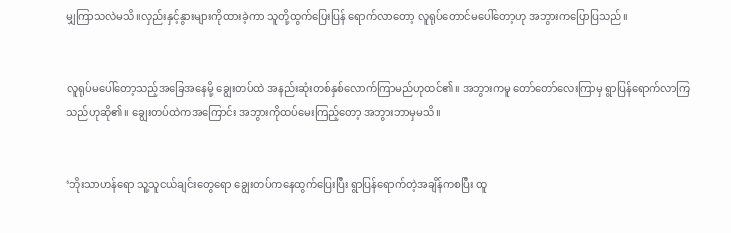မျှကြာသလဲမသိ။လှည်းနှင့်နွားများကိုထားခဲ့ကာ သူတို့ထွက်ပြေးပြန် ရောက်လာတော့ လူရုပ်တောင်မပေါ်တော့ဟု အဘွားကပြောပြသည်။


လူရုပ်မပေါ်တော့သည့်အခြေအနေမို့ ချွေးတပ်ထဲ အနည်းဆုံးတစ်နှစ်လောက်ကြာမည်ဟုထင်၏။ အဘွားကမူ တော်တော်လေးကြာမှ ရွာပြန်ရောက်လာကြသည်ဟုဆို၏။ ချွေးတပ်ထဲကအကြောင်း အဘွားကိုထပ်မေးကြည့်တော့ အဘွားဘာမှမသိ။


‘ဘိုးသာဟန်ရော သူ့သူငယ်ချင်းတွေရော ချွေးတပ်ကနေထွက်ပြေးပြီး ရွာပြန်ရောက်တဲ့အချိန်ကစပြီး ထူ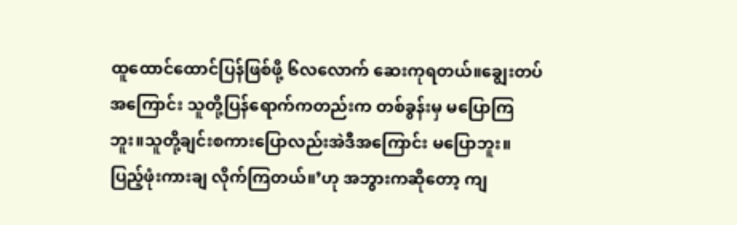ထူထောင်ထောင်ပြန်ဖြစ်ဖို့ ၆လလောက် ဆေးကုရတယ်။ချွေးတပ်အကြောင်း သူတို့ပြန်ရောက်ကတည်းက တစ်ခွန်းမှ မပြောကြဘူး။သူတို့ချင်းစကားပြောလည်းအဲဒီအကြောင်း မပြောဘူး။ပြည့်ဖုံးကားချ လိုက်ကြတယ်။’ဟု အဘွားကဆိုတော့ ကျ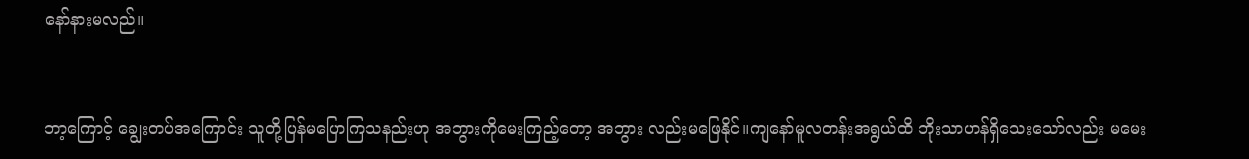နော်နားမလည်။


ဘာ့ကြောင့် ချွေးတပ်အကြောင်း သူတို့ပြန်မပြောကြသနည်းဟု အဘွားကိုမေးကြည့်တော့ အဘွား လည်းမဖြေနိုင်။ကျနော်မူလတန်းအရွယ်ထိ ဘိုးသာဟန်ရှိသေးသော်လည်း မမေး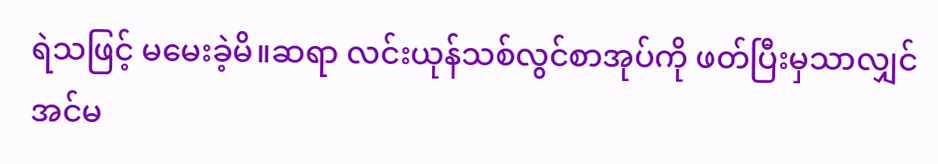ရဲသဖြင့် မမေးခဲ့မိ။ဆရာ လင်းယုန်သစ်လွင်စာအုပ်ကို ဖတ်ပြီးမှသာလျှင် အင်မ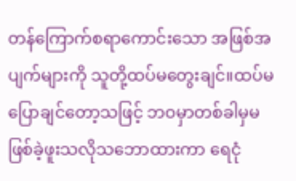တန်ကြောက်စရာကောင်းသော အဖြစ်အပျက်များကို သူတို့ထပ်မတွေးချင်။ထပ်မပြောချင်တော့သဖြင့် ဘဝမှာတစ်ခါမှမဖြစ်ခဲ့ဖူးသလိုသဘောထားကာ ရေငုံ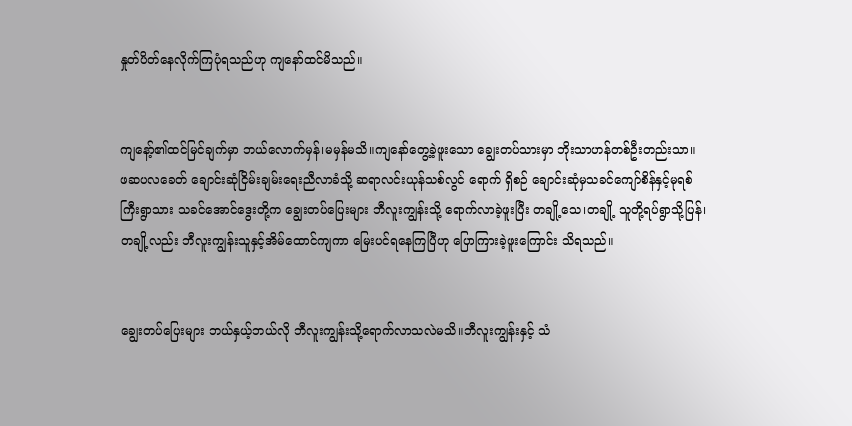နှုတ်ပိတ်နေလိုက်ကြပုံရသည်ဟု ကျနော်ထင်မိသည်။


ကျနော့်၏ထင်မြင်ချက်မှာ ဘယ်လောက်မှန်၊မမှန်မသိ။ကျနော်တွေ့ခဲ့ဖူးသော ချွေးတပ်သားမှာ ဘိုးသာဟန်တစ်ဦးတည်းသာ။ ဖဆပလခေတ် ချောင်းဆုံငြိမ်းချမ်းရေးညီလာခံသို့ ဆရာလင်းယုန်သစ်လွင် ရောက် ရှိစဉ် ချောင်းဆုံမှသခင်ကျော်စိန်နှင့်မုရစ်ကြီးရွာသား သခင်အောင်ဒွေးတို့က ချွေးတပ်ပြေးများ ဘီလူးကျွန်းသို့ ရောက်လာခဲ့ဖူးပြီး တချို့သေ၊တချို့ သူတို့ရပ်ရွာသို့ပြန်၊တချို့လည်း ဘီလူးကျွန်းသူနှင့်အိမ်ထောင်ကျကာ မြေးပင်ရနေကြပြီဟု ပြောကြားခဲ့ဖူးကြောင်း သိရသည်။


ချွေးတပ်ပြေးများ ဘယ်နှယ့်ဘယ်လို ဘီလူးကျွန်းသို့ရောက်လာသလဲမသိ။ဘီလူးကျွန်းနှင့် သံ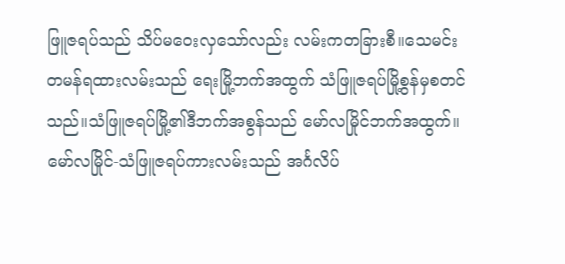ဖြူဇရပ်သည် သိပ်မဝေးလှသော်လည်း လမ်းကတခြားစီ။သေမင်းတမန်ရထားလမ်းသည် ရေးမြို့ဘက်အထွက် သံဖြူဇရပ်မြို့စွန်မှစတင်သည်။သံဖြူဇရပ်မြို့၏ဒီဘက်အစွန်သည် မော်လမြိုင်ဘက်အထွက်။မော်လမြိုင်-သံဖြူဇရပ်ကားလမ်းသည် အင်္ဂလိပ်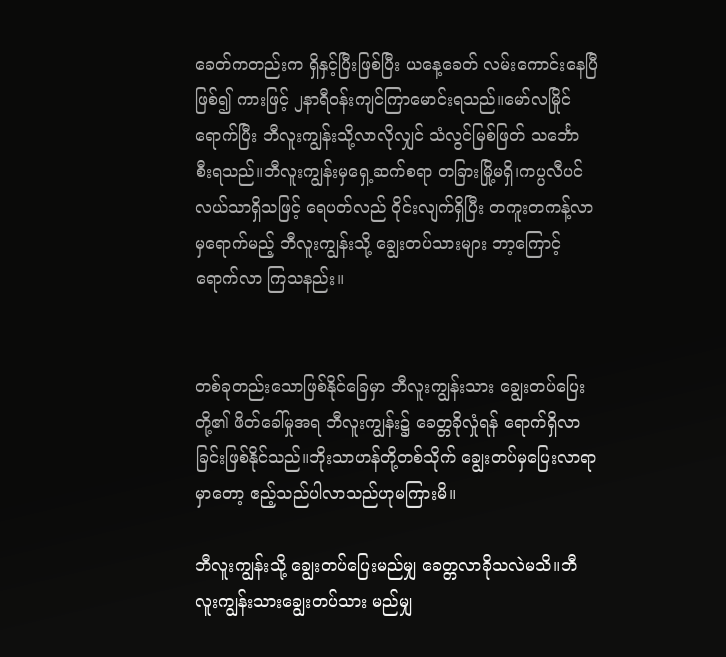ခေတ်ကတည်းက ရှိနှင့်ပြီးဖြစ်ပြီး ယနေ့ခေတ် လမ်းကောင်းနေပြီဖြစ်၍ ကားဖြင့် ၂နာရီဝန်းကျင်ကြာမောင်းရသည်။မော်လမြိုင်ရောက်ပြီး ဘီလူးကျွန်းသို့လာလိုလျှင် သံလွင်မြစ်ဖြတ် သင်္ဘော စီးရသည်။ဘီလူးကျွန်းမှရှေ့ဆက်စရာ တခြားမြို့မရှိ၊ကပ္ပလီပင်လယ်သာရှိသဖြင့် ရေပတ်လည် ဝိုင်းလျက်ရှိပြီး တကူးတကန့်လာမှရောက်မည့် ဘီလူးကျွန်းသို့ ချွေးတပ်သားများ ဘာ့ကြောင့်ရောက်လာ ကြသနည်း။


တစ်ခုတည်းသောဖြစ်နိုင်ခြေမှာ ဘီလူးကျွန်းသား ချွေးတပ်ပြေးတို့၏ ဖိတ်ခေါ်မှုအရ ဘီလူးကျွန်း၌ ခေတ္တခိုလှုံရန် ရောက်ရှိလာခြင်းဖြစ်နိုင်သည်။ဘိုးသာဟန်တို့တစ်သိုက် ချွေးတပ်မှပြေးလာရာမှာတော့ ဧည့်သည်ပါလာသည်ဟုမကြားမိ။

ဘီလူးကျွန်းသို့ ချွေးတပ်ပြေးမည်မျှ ခေတ္တလာခိုသလဲမသိ။ဘီလူးကျွန်းသားချွေးတပ်သား မည်မျှ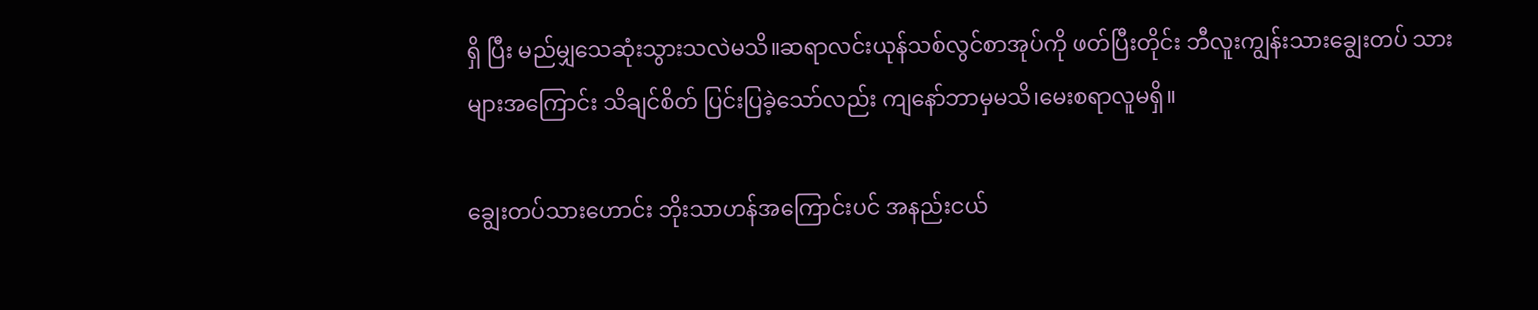ရှိ ပြီး မည်မျှသေဆုံးသွားသလဲမသိ။ဆရာလင်းယုန်သစ်လွင်စာအုပ်ကို ဖတ်ပြီးတိုင်း ဘီလူးကျွန်းသားချွေးတပ် သားများအကြောင်း သိချင်စိတ် ပြင်းပြခဲ့သော်လည်း ကျနော်ဘာမှမသိ၊မေးစရာလူမရှိ။

ချွေးတပ်သားဟောင်း ဘိုးသာဟန်အကြောင်းပင် အနည်းငယ်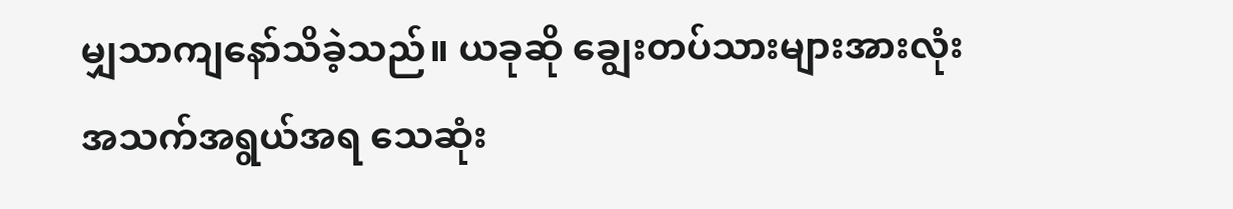မျှသာကျနော်သိခဲ့သည်။ ယခုဆို ချွေးတပ်သားများအားလုံး အသက်အရွယ်အရ သေဆုံး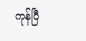ကုန်ပြီ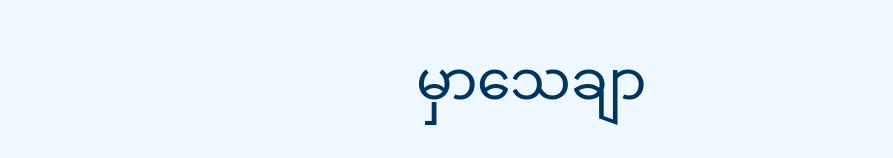မှာသေချာ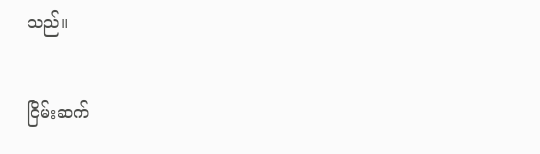သည်။


ငြိမ်းဆက်